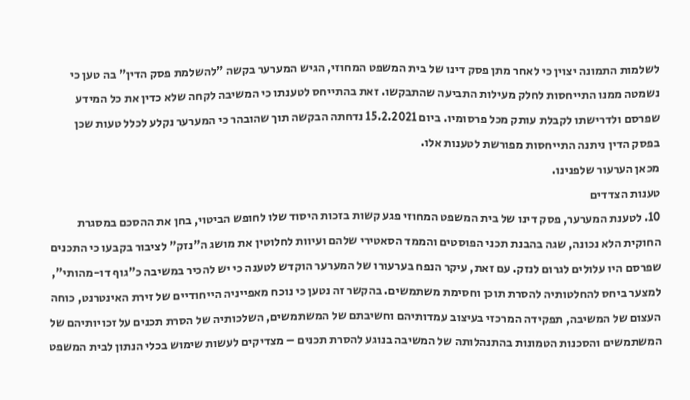לשלמות התמונה יצוין כי לאחר מתן פסק דינו של בית המשפט המחוזי, הגיש המערער בקשה "להשלמת פסק הדין" בה טען כי נשמטה ממנו התייחסות לחלק מעילות התביעה שהתבקשו. זאת בהתייחס לטענתו כי המשיבה לקחה שלא כדין את כל המידע שפרסם ולדרישתו לקבלת עותק מכל פרסומיו. ביום 15.2.2021 נדחתה הבקשה תוך שהובהר כי המערער נקלע לכלל טעות שכן בפסק הדין ניתנה התייחסות מפורשת לטענות אלו.
מכאן הערעור שלפנינו.
טענות הצדדים
10. לטענת המערער, פסק דינו של בית המשפט המחוזי פגע קשות בזכות היסוד שלו לחופש הביטוי, בחן את ההסכם במסגרת החוקית הלא נכונה, שגה בהבנת תכני הפוסטים והממד הסאטירי שלהם ועיוות לחלוטין את מושג ה"נזק" לציבור בקבעו כי התכנים שפרסם היו עלולים לגרום לנזק. עם זאת, עיקר הנפח בערעורו של המערער הוקדש לטענה כי יש להכיר במשיבה כ"גוף דו-מהותי", למצער ביחס להחלטותיה להסרת תוכן וחסימת משתמשים. בהקשר זה נטען כי נוכח מאפייניה הייחודיים של זירת האינטרנט, כוחה העצום של המשיבה, תפקידה המרכזי בעיצוב עמדותיהם וחשיבתם של המשתמשים, השלכותיה של הסרת תכנים על זכויותיהם של המשתמשים והסכנות הטמונות בהתנהלותה של המשיבה בנוגע להסרת תכנים – מצדיקים לעשות שימוש בכלי הנתון לבית המשפט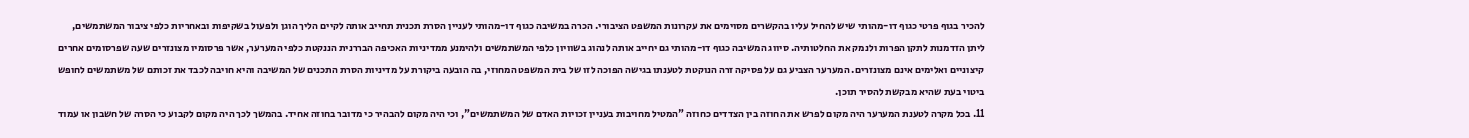להכיר בגוף פרטי כגוף דו-מהותי שיש להחיל עליו בהקשרים מסוימים את עקרונות המשפט הציבורי. הכרה במשיבה כגוף דו-מהותי לעניין הסרת תכנית תחייב אותה לקיים הליך הוגן ולפעול בשקיפות ובאחריות כלפי ציבור המשתמשים, ליתן הזדמנות לתקן הפרות ולנמק את החלטותיה. סיווג המשיבה כגוף דו-מהותי גם יחייב אותה לנהוג בשוויון כלפי המשתמשים ולהימנע ממדיניות האכיפה הבררנית הננקטת כלפי המערער, אשר פרסומיו מצונזרים שעה שפרסומים אחרים קיצוניים ואלימים אינם מצונזרים. המערער הצביע גם על פסיקה זרה הנוקטת לטענתו בגישה הפוכה לזו של בית המשפט המחוזי, בה הובעה ביקורת על מדיניות הסרת התכנים של המשיבה והיא חויבה לכבד את זכותם של משתמשים לחופש ביטוי בעת שהיא מבקשת להסיר תוכן.
11. בכל מקרה לטענת המערער היה מקום לפרש את החוזה בין הצדדים כחוזה "המטיל מחויבות בעניין זכויות האדם של המשתמשים", וכי היה מקום להבהיר כי מדובר בחוזה אחיד. בהמשך לכך היה מקום לקבוע כי הסרה של חשבון או עמוד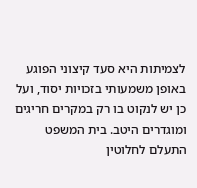לצמיתות היא סעד קיצוני הפוגע באופן משמעותי בזכויות יסוד, ועל כן יש לנקוט בו רק במקרים חריגים ומוגדרים היטב. בית המשפט התעלם לחלוטין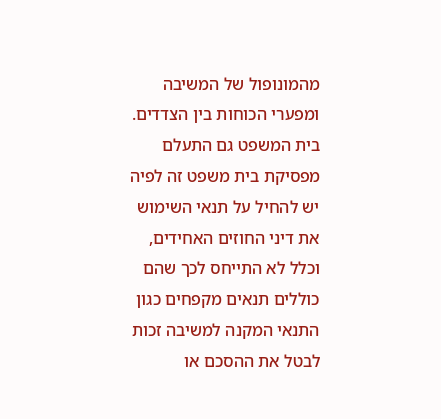מהמונופול של המשיבה ומפערי הכוחות בין הצדדים. בית המשפט גם התעלם מפסיקת בית משפט זה לפיה יש להחיל על תנאי השימוש את דיני החוזים האחידים, וכלל לא התייחס לכך שהם כוללים תנאים מקפחים כגון התנאי המקנה למשיבה זכות לבטל את ההסכם או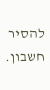להסיר חשבון.